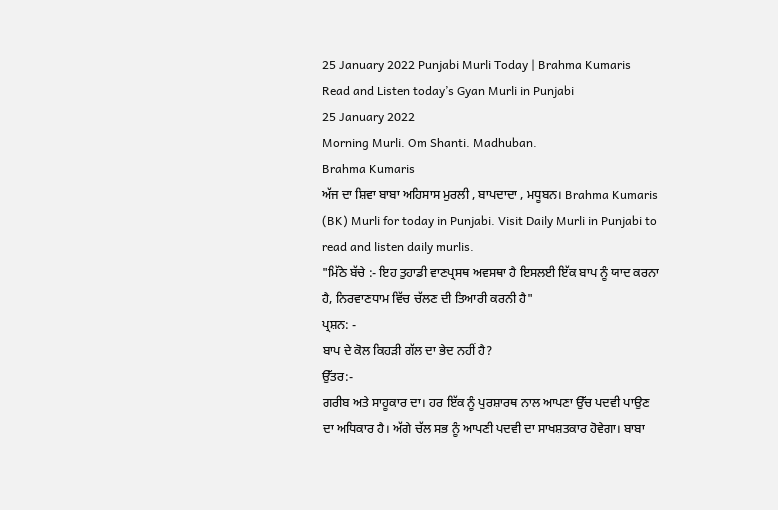25 January 2022 Punjabi Murli Today | Brahma Kumaris
Read and Listen today’s Gyan Murli in Punjabi
25 January 2022
Morning Murli. Om Shanti. Madhuban.
Brahma Kumaris
ਅੱਜ ਦਾ ਸ਼ਿਵਾ ਬਾਬਾ ਅਹਿਸਾਸ ਮੁਰਲੀ , ਬਾਪਦਾਦਾ , ਮਧੂਬਨ। Brahma Kumaris (BK) Murli for today in Punjabi. Visit Daily Murli in Punjabi to read and listen daily murlis.
"ਮਿੱਠੇ ਬੱਚੇ :- ਇਹ ਤੁਹਾਡੀ ਵਾਣਪ੍ਰਸਥ ਅਵਸਥਾ ਹੈ ਇਸਲਈ ਇੱਕ ਬਾਪ ਨੂੰ ਯਾਦ ਕਰਨਾ ਹੈ, ਨਿਰਵਾਣਧਾਮ ਵਿੱਚ ਚੱਲਣ ਦੀ ਤਿਆਰੀ ਕਰਨੀ ਹੈ"
ਪ੍ਰਸ਼ਨ: -
ਬਾਪ ਦੇ ਕੋਲ ਕਿਹੜੀ ਗੱਲ ਦਾ ਭੇਦ ਨਹੀਂ ਹੈ?
ਉੱਤਰ:-
ਗਰੀਬ ਅਤੇ ਸਾਹੂਕਾਰ ਦਾ। ਹਰ ਇੱਕ ਨੂੰ ਪੁਰਸ਼ਾਰਥ ਨਾਲ ਆਪਣਾ ਉੱਚ ਪਦਵੀ ਪਾਉਣ ਦਾ ਅਧਿਕਾਰ ਹੈ। ਅੱਗੇ ਚੱਲ ਸਭ ਨੂੰ ਆਪਣੀ ਪਦਵੀ ਦਾ ਸਾਖਸ਼ਤਕਾਰ ਹੋਵੇਗਾ। ਬਾਬਾ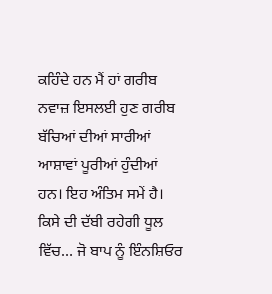ਕਹਿੰਦੇ ਹਨ ਮੈਂ ਹਾਂ ਗਰੀਬ ਨਵਾਜ਼ ਇਸਲਈ ਹੁਣ ਗਰੀਬ ਬੱਚਿਆਂ ਦੀਆਂ ਸਾਰੀਆਂ ਆਸ਼ਾਵਾਂ ਪੂਰੀਆਂ ਹੁੰਦੀਆਂ ਹਨ। ਇਹ ਅੰਤਿਮ ਸਮੇਂ ਹੈ। ਕਿਸੇ ਦੀ ਦੱਬੀ ਰਹੇਗੀ ਧੂਲ ਵਿੱਚ… ਜੋ ਬਾਪ ਨੂੰ ਇੰਨਸ਼ਿਓਰ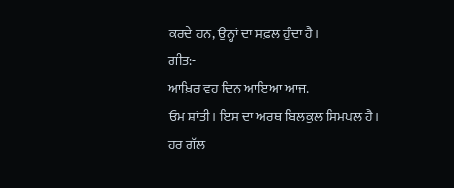ਕਰਦੇ ਹਨ, ਉਨ੍ਹਾਂ ਦਾ ਸਫ਼ਲ ਹੁੰਦਾ ਹੈ।
ਗੀਤ:-
ਆਖ਼ਿਰ ਵਹ ਦਿਨ ਆਇਆ ਆਜ.
ਓਮ ਸ਼ਾਂਤੀ। ਇਸ ਦਾ ਅਰਥ ਬਿਲਕੁਲ ਸਿਮਪਲ ਹੈ। ਹਰ ਗੱਲ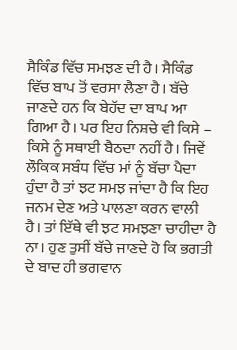ਸੈਕਿੰਡ ਵਿੱਚ ਸਮਝਣ ਦੀ ਹੈ। ਸੈਕਿੰਡ ਵਿੱਚ ਬਾਪ ਤੋਂ ਵਰਸਾ ਲੈਣਾ ਹੈ। ਬੱਚੇ ਜਾਣਦੇ ਹਨ ਕਿ ਬੇਹੱਦ ਦਾ ਬਾਪ ਆ ਗਿਆ ਹੈ। ਪਰ ਇਹ ਨਿਸ਼ਚੇ ਵੀ ਕਿਸੇ – ਕਿਸੇ ਨੂੰ ਸਥਾਈ ਬੈਠਦਾ ਨਹੀਂ ਹੈ। ਜਿਵੇਂ ਲੌਕਿਕ ਸਬੰਧ ਵਿੱਚ ਮਾਂ ਨੂੰ ਬੱਚਾ ਪੈਦਾ ਹੁੰਦਾ ਹੈ ਤਾਂ ਝਟ ਸਮਝ ਜਾਂਦਾ ਹੈ ਕਿ ਇਹ ਜਨਮ ਦੇਣ ਅਤੇ ਪਾਲਣਾ ਕਰਨ ਵਾਲੀ ਹੈ। ਤਾਂ ਇੱਥੇ ਵੀ ਝਟ ਸਮਝਣਾ ਚਾਹੀਦਾ ਹੈ ਨਾ। ਹੁਣ ਤੁਸੀਂ ਬੱਚੇ ਜਾਣਦੇ ਹੋ ਕਿ ਭਗਤੀ ਦੇ ਬਾਦ ਹੀ ਭਗਵਾਨ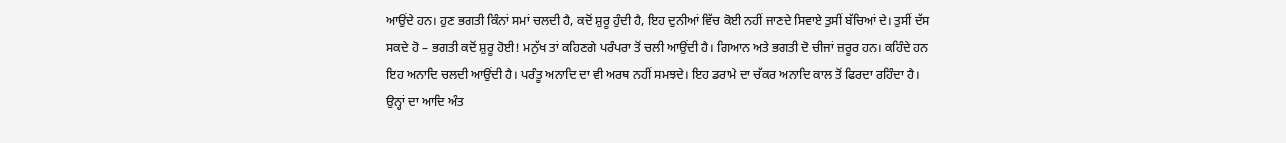ਆਉਂਦੇ ਹਨ। ਹੁਣ ਭਗਤੀ ਕਿੰਨਾਂ ਸਮਾਂ ਚਲਦੀ ਹੈ, ਕਦੋਂ ਸ਼ੁਰੂ ਹੁੰਦੀ ਹੈ, ਇਹ ਦੁਨੀਆਂ ਵਿੱਚ ਕੋਈ ਨਹੀਂ ਜਾਣਦੇ ਸਿਵਾਏ ਤੁਸੀਂ ਬੱਚਿਆਂ ਦੇ। ਤੁਸੀਂ ਦੱਸ ਸਕਦੇ ਹੋ – ਭਗਤੀ ਕਦੋਂ ਸ਼ੁਰੂ ਹੋਈ! ਮਨੁੱਖ ਤਾਂ ਕਹਿਣਗੇ ਪਰੰਪਰਾ ਤੋਂ ਚਲੀ ਆਉਂਦੀ ਹੈ। ਗਿਆਨ ਅਤੇ ਭਗਤੀ ਦੋ ਚੀਜਾਂ ਜ਼ਰੂਰ ਹਨ। ਕਹਿੰਦੇ ਹਨ ਇਹ ਅਨਾਦਿ ਚਲਦੀ ਆਉਂਦੀ ਹੈ। ਪਰੰਤੂ ਅਨਾਦਿ ਦਾ ਵੀ ਅਰਥ ਨਹੀਂ ਸਮਝਦੇ। ਇਹ ਡਰਾਮੇ ਦਾ ਚੱਕਰ ਅਨਾਦਿ ਕਾਲ ਤੋਂ ਫਿਰਦਾ ਰਹਿੰਦਾ ਹੈ। ਉਨ੍ਹਾਂ ਦਾ ਆਦਿ ਅੰਤ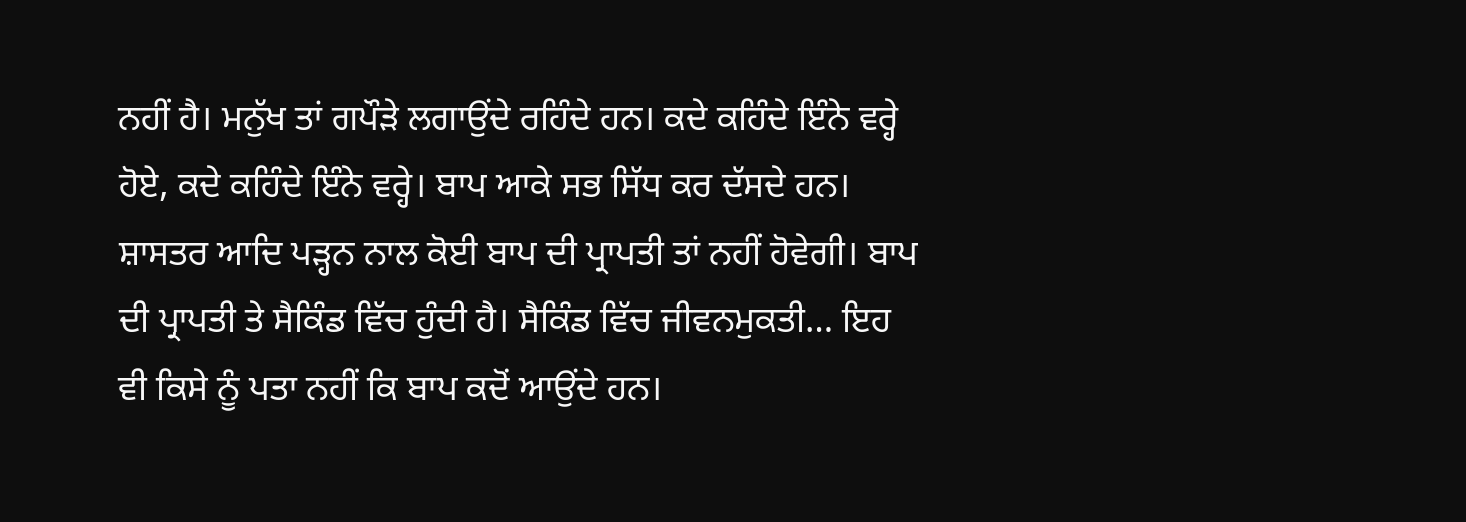ਨਹੀਂ ਹੈ। ਮਨੁੱਖ ਤਾਂ ਗਪੌੜੇ ਲਗਾਉਂਦੇ ਰਹਿੰਦੇ ਹਨ। ਕਦੇ ਕਹਿੰਦੇ ਇੰਨੇ ਵਰ੍ਹੇ ਹੋਏ, ਕਦੇ ਕਹਿੰਦੇ ਇੰਨੇ ਵਰ੍ਹੇ। ਬਾਪ ਆਕੇ ਸਭ ਸਿੱਧ ਕਰ ਦੱਸਦੇ ਹਨ। ਸ਼ਾਸਤਰ ਆਦਿ ਪੜ੍ਹਨ ਨਾਲ ਕੋਈ ਬਾਪ ਦੀ ਪ੍ਰਾਪਤੀ ਤਾਂ ਨਹੀਂ ਹੋਵੇਗੀ। ਬਾਪ ਦੀ ਪ੍ਰਾਪਤੀ ਤੇ ਸੈਕਿੰਡ ਵਿੱਚ ਹੁੰਦੀ ਹੈ। ਸੈਕਿੰਡ ਵਿੱਚ ਜੀਵਨਮੁਕਤੀ… ਇਹ ਵੀ ਕਿਸੇ ਨੂੰ ਪਤਾ ਨਹੀਂ ਕਿ ਬਾਪ ਕਦੋਂ ਆਉਂਦੇ ਹਨ।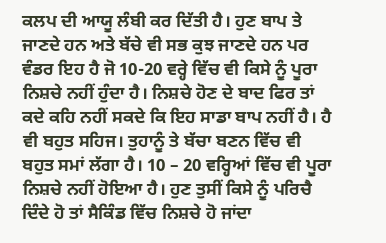ਕਲਪ ਦੀ ਆਯੂ ਲੰਬੀ ਕਰ ਦਿੱਤੀ ਹੈ। ਹੁਣ ਬਾਪ ਤੇ ਜਾਣਦੇ ਹਨ ਅਤੇ ਬੱਚੇ ਵੀ ਸਭ ਕੁਝ ਜਾਣਦੇ ਹਨ ਪਰ ਵੰਡਰ ਇਹ ਹੈ ਜੋ 10-20 ਵਰ੍ਹੇ ਵਿੱਚ ਵੀ ਕਿਸੇ ਨੂੰ ਪੂਰਾ ਨਿਸ਼ਚੇ ਨਹੀਂ ਹੁੰਦਾ ਹੈ। ਨਿਸ਼ਚੇ ਹੋਣ ਦੇ ਬਾਦ ਫਿਰ ਤਾਂ ਕਦੇ ਕਹਿ ਨਹੀਂ ਸਕਦੇ ਕਿ ਇਹ ਸਾਡਾ ਬਾਪ ਨਹੀਂ ਹੈ। ਹੈ ਵੀ ਬਹੁਤ ਸਹਿਜ। ਤੁਹਾਨੂੰ ਤੇ ਬੱਚਾ ਬਣਨ ਵਿੱਚ ਵੀ ਬਹੁਤ ਸਮਾਂ ਲੱਗਾ ਹੈ। 10 – 20 ਵਰ੍ਹਿਆਂ ਵਿੱਚ ਵੀ ਪੂਰਾ ਨਿਸ਼ਚੇ ਨਹੀਂ ਹੋਇਆ ਹੈ। ਹੁਣ ਤੁਸੀਂ ਕਿਸੇ ਨੂੰ ਪਰਿਚੈ ਦਿੰਦੇ ਹੋ ਤਾਂ ਸੈਕਿੰਡ ਵਿੱਚ ਨਿਸ਼ਚੇ ਹੋ ਜਾਂਦਾ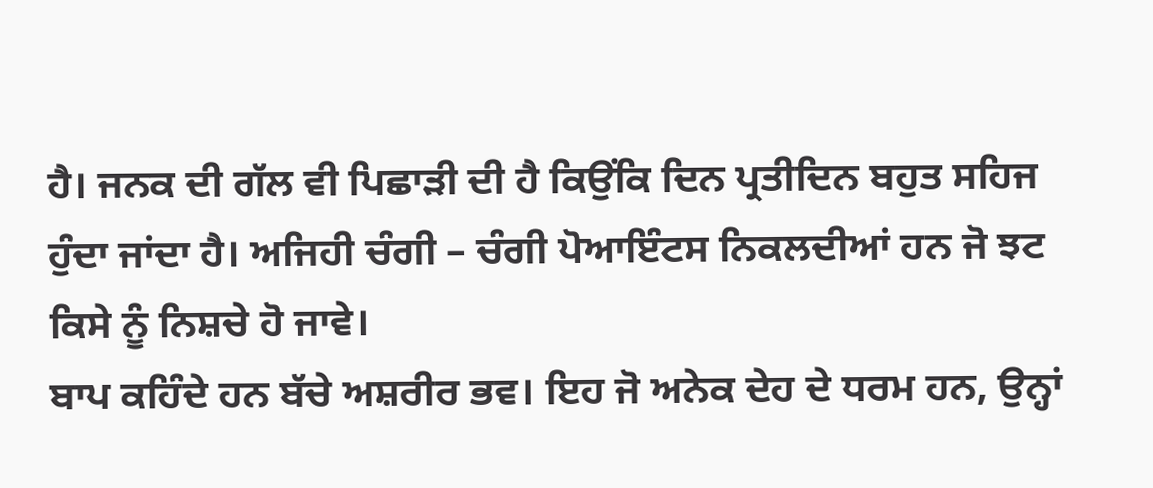ਹੈ। ਜਨਕ ਦੀ ਗੱਲ ਵੀ ਪਿਛਾੜੀ ਦੀ ਹੈ ਕਿਉਂਕਿ ਦਿਨ ਪ੍ਰਤੀਦਿਨ ਬਹੁਤ ਸਹਿਜ ਹੁੰਦਾ ਜਾਂਦਾ ਹੈ। ਅਜਿਹੀ ਚੰਗੀ – ਚੰਗੀ ਪੋਆਇੰਟਸ ਨਿਕਲਦੀਆਂ ਹਨ ਜੋ ਝਟ ਕਿਸੇ ਨੂੰ ਨਿਸ਼ਚੇ ਹੋ ਜਾਵੇ।
ਬਾਪ ਕਹਿੰਦੇ ਹਨ ਬੱਚੇ ਅਸ਼ਰੀਰ ਭਵ। ਇਹ ਜੋ ਅਨੇਕ ਦੇਹ ਦੇ ਧਰਮ ਹਨ, ਉਨ੍ਹਾਂ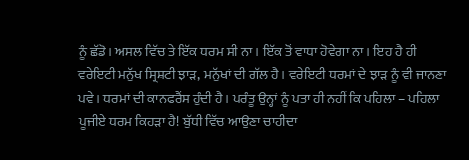ਨੂੰ ਛੱਡੋ। ਅਸਲ ਵਿੱਚ ਤੇ ਇੱਕ ਧਰਮ ਸੀ ਨਾ। ਇੱਕ ਤੋਂ ਵਾਧਾ ਹੋਵੇਗਾ ਨਾ। ਇਹ ਹੈ ਹੀ ਵਰੇਇਟੀ ਮਨੁੱਖ ਸ੍ਰਿਸ਼ਟੀ ਝਾੜ, ਮਨੁੱਖਾਂ ਦੀ ਗੱਲ ਹੈ। ਵਰੇਇਟੀ ਧਰਮਾਂ ਦੇ ਝਾੜ ਨੂੰ ਵੀ ਜਾਨਣਾ ਪਵੇ। ਧਰਮਾਂ ਦੀ ਕਾਨਫਰੈਂਸ ਹੁੰਦੀ ਹੈ। ਪਰੰਤੂ ਉਨ੍ਹਾਂ ਨੂੰ ਪਤਾ ਹੀ ਨਹੀਂ ਕਿ ਪਹਿਲਾ – ਪਹਿਲਾ ਪੂਜੀਏ ਧਰਮ ਕਿਹੜਾ ਹੈ! ਬੁੱਧੀ ਵਿੱਚ ਆਉਣਾ ਚਾਹੀਦਾ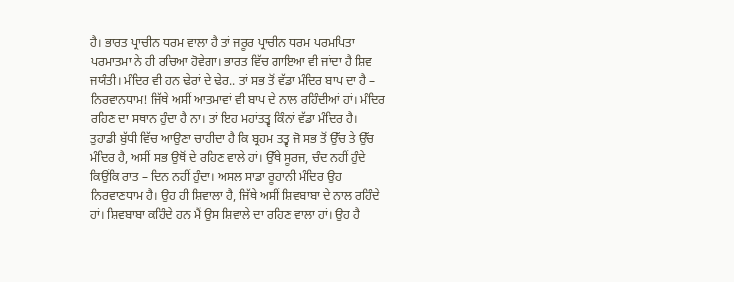ਹੈ। ਭਾਰਤ ਪ੍ਰਾਚੀਨ ਧਰਮ ਵਾਲਾ ਹੈ ਤਾਂ ਜਰੂਰ ਪ੍ਰਾਚੀਨ ਧਰਮ ਪਰਮਪਿਤਾ ਪਰਮਾਤਮਾ ਨੇ ਹੀ ਰਚਿਆ ਹੋਵੇਗਾ। ਭਾਰਤ ਵਿੱਚ ਗਾਇਆ ਵੀ ਜਾਂਦਾ ਹੈ ਸ਼ਿਵ ਜਯੰਤੀ। ਮੰਦਿਰ ਵੀ ਹਨ ਢੇਰਾਂ ਦੇ ਢੇਰ.. ਤਾਂ ਸਭ ਤੋਂ ਵੱਡਾ ਮੰਦਿਰ ਬਾਪ ਦਾ ਹੈ – ਨਿਰਵਾਨਧਾਮ! ਜਿੱਥੇ ਅਸੀਂ ਆਤਮਾਵਾਂ ਵੀ ਬਾਪ ਦੇ ਨਾਲ ਰਹਿੰਦੀਆਂ ਹਾਂ। ਮੰਦਿਰ ਰਹਿਣ ਦਾ ਸਥਾਨ ਹੁੰਦਾ ਹੈ ਨਾ। ਤਾਂ ਇਹ ਮਹਾਂਤਤ੍ਵ ਕਿੰਨਾਂ ਵੱਡਾ ਮੰਦਿਰ ਹੈ। ਤੁਹਾਡੀ ਬੁੱਧੀ ਵਿੱਚ ਆਉਣਾ ਚਾਹੀਦਾ ਹੈ ਕਿ ਬ੍ਰਹਮ ਤਤ੍ਵ ਜੋ ਸਭ ਤੋਂ ਉੱਚ ਤੇ ਉੱਚ ਮੰਦਿਰ ਹੈ, ਅਸੀਂ ਸਭ ਉਥੋਂ ਦੇ ਰਹਿਣ ਵਾਲੇ ਹਾਂ। ਉੱਥੇ ਸੂਰਜ, ਚੰਦ ਨਹੀਂ ਹੁੰਦੇ ਕਿਉਂਕਿ ਰਾਤ – ਦਿਨ ਨਹੀਂ ਹੁੰਦਾ। ਅਸਲ ਸਾਡਾ ਰੂਹਾਨੀ ਮੰਦਿਰ ਉਹ ਨਿਰਵਾਣਧਾਮ ਹੈ। ਉਹ ਹੀ ਸ਼ਿਵਾਲਾ ਹੈ, ਜਿੱਥੇ ਅਸੀਂ ਸ਼ਿਵਬਾਬਾ ਦੇ ਨਾਲ ਰਹਿੰਦੇ ਹਾਂ। ਸ਼ਿਵਬਾਬਾ ਕਹਿੰਦੇ ਹਨ ਮੈਂ ਉਸ ਸ਼ਿਵਾਲੇ ਦਾ ਰਹਿਣ ਵਾਲਾ ਹਾਂ। ਉਹ ਹੈ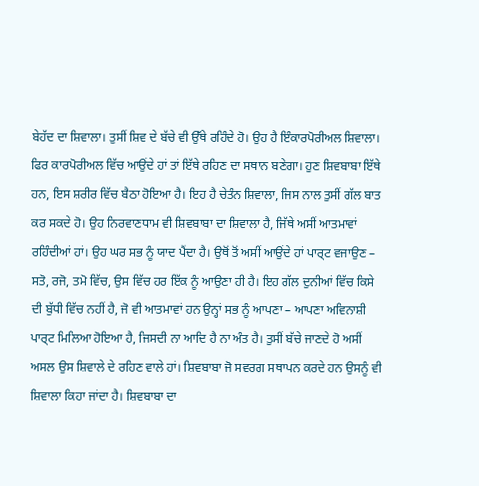ਬੇਹੱਦ ਦਾ ਸ਼ਿਵਾਲਾ। ਤੁਸੀਂ ਸ਼ਿਵ ਦੇ ਬੱਚੇ ਵੀ ਉੱਥੇ ਰਹਿੰਦੇ ਹੋ। ਉਹ ਹੈ ਇੰਕਾਰਪੋਰੀਅਲ ਸ਼ਿਵਾਲਾ। ਫਿਰ ਕਾਰਪੋਰੀਅਲ ਵਿੱਚ ਆਉਂਦੇ ਹਾਂ ਤਾਂ ਇੱਥੇ ਰਹਿਣ ਦਾ ਸਥਾਨ ਬਣੇਗਾ। ਹੁਣ ਸ਼ਿਵਬਾਬਾ ਇੱਥੇ ਹਨ, ਇਸ ਸ਼ਰੀਰ ਵਿੱਚ ਬੈਠਾ ਹੋਇਆ ਹੈ। ਇਹ ਹੈ ਚੇਤੰਨ ਸ਼ਿਵਾਲਾ, ਜਿਸ ਨਾਲ ਤੁਸੀਂ ਗੱਲ ਬਾਤ ਕਰ ਸਕਦੇ ਹੋ। ਉਹ ਨਿਰਵਾਣਧਾਮ ਵੀ ਸ਼ਿਵਬਾਬਾ ਦਾ ਸ਼ਿਵਾਲਾ ਹੈ, ਜਿੱਥੇ ਅਸੀਂ ਆਤਮਾਵਾਂ ਰਹਿੰਦੀਆਂ ਹਾਂ। ਉਹ ਘਰ ਸਭ ਨੂੰ ਯਾਦ ਪੈਂਦਾ ਹੈ। ਉਥੋਂ ਤੋਂ ਅਸੀਂ ਆਉਂਦੇ ਹਾਂ ਪਾਰ੍ਟ ਵਜਾਉਣ – ਸਤੋ, ਰਜੋ, ਤਮੋ ਵਿੱਚ, ਉਸ ਵਿੱਚ ਹਰ ਇੱਕ ਨੂੰ ਆਉਣਾ ਹੀ ਹੈ। ਇਹ ਗੱਲ ਦੁਨੀਆਂ ਵਿੱਚ ਕਿਸੇ ਦੀ ਬੁੱਧੀ ਵਿੱਚ ਨਹੀਂ ਹੈ, ਜੋ ਵੀ ਆਤਮਾਵਾਂ ਹਨ ਉਨ੍ਹਾਂ ਸਭ ਨੂੰ ਆਪਣਾ – ਆਪਣਾ ਅਵਿਨਾਸ਼ੀ ਪਾਰ੍ਟ ਮਿਲਿਆ ਹੋਇਆ ਹੈ, ਜਿਸਦੀ ਨਾ ਆਦਿ ਹੈ ਨਾ ਅੰਤ ਹੈ। ਤੁਸੀਂ ਬੱਚੇ ਜਾਣਦੇ ਹੋ ਅਸੀਂ ਅਸਲ ਉਸ ਸ਼ਿਵਾਲੇ ਦੇ ਰਹਿਣ ਵਾਲੇ ਹਾਂ। ਸ਼ਿਵਬਾਬਾ ਜੋ ਸਵਰਗ ਸਥਾਪਨ ਕਰਦੇ ਹਨ ਉਸਨੂੰ ਵੀ ਸ਼ਿਵਾਲਾ ਕਿਹਾ ਜਾਂਦਾ ਹੈ। ਸ਼ਿਵਬਾਬਾ ਦਾ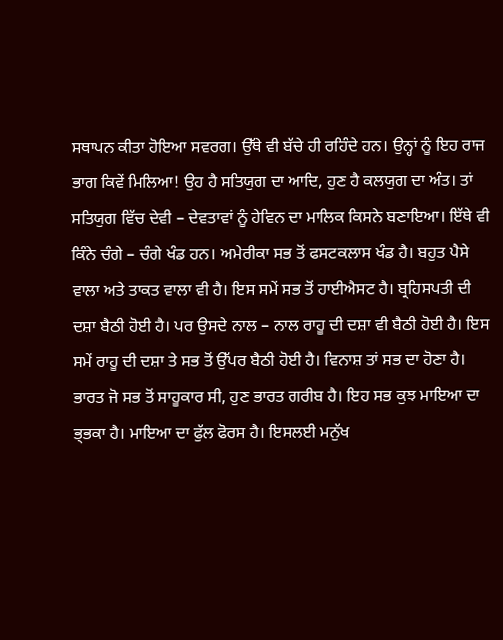ਸਥਾਪਨ ਕੀਤਾ ਹੋਇਆ ਸਵਰਗ। ਉੱਥੇ ਵੀ ਬੱਚੇ ਹੀ ਰਹਿੰਦੇ ਹਨ। ਉਨ੍ਹਾਂ ਨੂੰ ਇਹ ਰਾਜ ਭਾਗ ਕਿਵੇਂ ਮਿਲਿਆ! ਉਹ ਹੈ ਸਤਿਯੁਗ ਦਾ ਆਦਿ, ਹੁਣ ਹੈ ਕਲਯੁਗ ਦਾ ਅੰਤ। ਤਾਂ ਸਤਿਯੁਗ ਵਿੱਚ ਦੇਵੀ – ਦੇਵਤਾਵਾਂ ਨੂੰ ਹੇਵਿਨ ਦਾ ਮਾਲਿਕ ਕਿਸਨੇ ਬਣਾਇਆ। ਇੱਥੇ ਵੀ ਕਿੰਨੇ ਚੰਗੇ – ਚੰਗੇ ਖੰਡ ਹਨ। ਅਮੇਰੀਕਾ ਸਭ ਤੋਂ ਫਸਟਕਲਾਸ ਖੰਡ ਹੈ। ਬਹੁਤ ਪੈਸੇ ਵਾਲਾ ਅਤੇ ਤਾਕਤ ਵਾਲਾ ਵੀ ਹੈ। ਇਸ ਸਮੇਂ ਸਭ ਤੋਂ ਹਾਈਐਸਟ ਹੈ। ਬ੍ਰਹਿਸਪਤੀ ਦੀ ਦਸ਼ਾ ਬੈਠੀ ਹੋਈ ਹੈ। ਪਰ ਉਸਦੇ ਨਾਲ – ਨਾਲ ਰਾਹੂ ਦੀ ਦਸ਼ਾ ਵੀ ਬੈਠੀ ਹੋਈ ਹੈ। ਇਸ ਸਮੇਂ ਰਾਹੂ ਦੀ ਦਸ਼ਾ ਤੇ ਸਭ ਤੋਂ ਉੱਪਰ ਬੈਠੀ ਹੋਈ ਹੈ। ਵਿਨਾਸ਼ ਤਾਂ ਸਭ ਦਾ ਹੋਣਾ ਹੈ। ਭਾਰਤ ਜੋ ਸਭ ਤੋਂ ਸਾਹੂਕਾਰ ਸੀ, ਹੁਣ ਭਾਰਤ ਗਰੀਬ ਹੈ। ਇਹ ਸਭ ਕੁਝ ਮਾਇਆ ਦਾ ਭ੍ਭਕਾ ਹੈ। ਮਾਇਆ ਦਾ ਫੁੱਲ ਫੋਰਸ ਹੈ। ਇਸਲਈ ਮਨੁੱਖ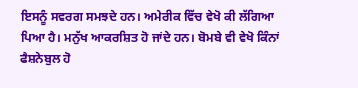ਇਸਨੂੰ ਸਵਰਗ ਸਮਝਦੇ ਹਨ। ਅਮੇਰੀਕ ਵਿੱਚ ਵੇਖੋ ਕੀ ਲੱਗਿਆ ਪਿਆ ਹੈ। ਮਨੁੱਖ ਆਕਰਸ਼ਿਤ ਹੋ ਜਾਂਦੇ ਹਨ। ਬੋਮਬੇ ਵੀ ਵੇਖੋ ਕਿੰਨਾਂ ਫੈਸ਼ਨੇਬੁਲ ਹੋ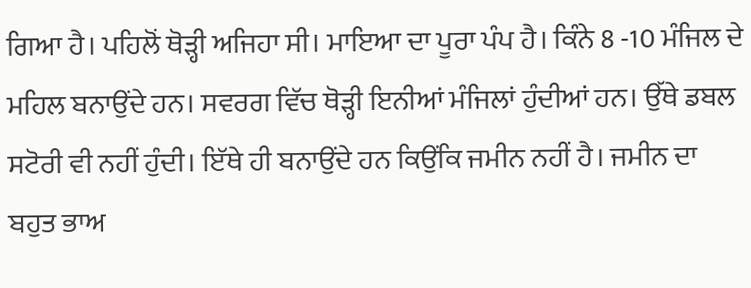ਗਿਆ ਹੈ। ਪਹਿਲੋਂ ਥੋੜ੍ਹੀ ਅਜਿਹਾ ਸੀ। ਮਾਇਆ ਦਾ ਪੂਰਾ ਪੰਪ ਹੈ। ਕਿੰਨੇ 8 -10 ਮੰਜਿਲ ਦੇ ਮਹਿਲ ਬਨਾਉਂਦੇ ਹਨ। ਸਵਰਗ ਵਿੱਚ ਥੋੜ੍ਹੀ ਇਨੀਆਂ ਮੰਜਿਲਾਂ ਹੁੰਦੀਆਂ ਹਨ। ਉੱਥੇ ਡਬਲ ਸਟੋਰੀ ਵੀ ਨਹੀਂ ਹੁੰਦੀ। ਇੱਥੇ ਹੀ ਬਨਾਉਂਦੇ ਹਨ ਕਿਉਂਕਿ ਜਮੀਨ ਨਹੀਂ ਹੈ। ਜਮੀਨ ਦਾ ਬਹੁਤ ਭਾਅ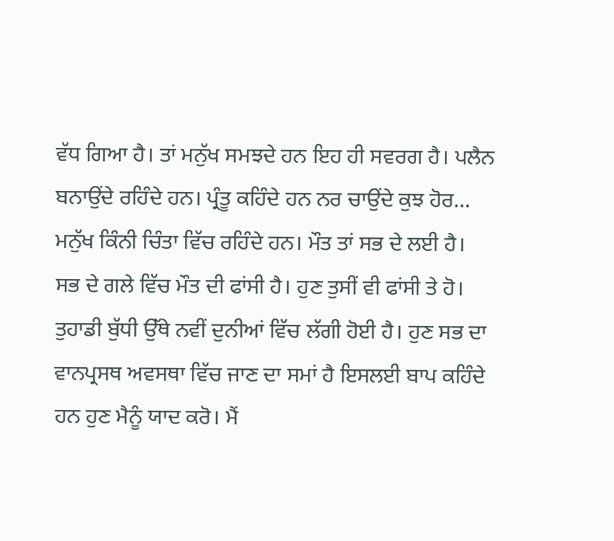ਵੱਧ ਗਿਆ ਹੈ। ਤਾਂ ਮਨੁੱਖ ਸਮਝਦੇ ਹਨ ਇਹ ਹੀ ਸਵਰਗ ਹੈ। ਪਲੈਨ ਬਨਾਉਂਦੇ ਰਹਿੰਦੇ ਹਨ। ਪ੍ਰੰਤੂ ਕਹਿੰਦੇ ਹਨ ਨਰ ਚਾਉਂਦੇ ਕੁਝ ਹੋਰ… ਮਨੁੱਖ ਕਿੰਨੀ ਚਿੰਤਾ ਵਿੱਚ ਰਹਿੰਦੇ ਹਨ। ਮੌਤ ਤਾਂ ਸਭ ਦੇ ਲਈ ਹੈ। ਸਭ ਦੇ ਗਲੇ ਵਿੱਚ ਮੌਤ ਦੀ ਫਾਂਸੀ ਹੈ। ਹੁਣ ਤੁਸੀਂ ਵੀ ਫਾਂਸੀ ਤੇ ਹੋ। ਤੁਹਾਡੀ ਬੁੱਧੀ ਉੱਥੇ ਨਵੀਂ ਦੁਨੀਆਂ ਵਿੱਚ ਲੱਗੀ ਹੋਈ ਹੈ। ਹੁਣ ਸਭ ਦਾ ਵਾਨਪ੍ਰਸਥ ਅਵਸਥਾ ਵਿੱਚ ਜਾਣ ਦਾ ਸਮਾਂ ਹੈ ਇਸਲਈ ਬਾਪ ਕਹਿੰਦੇ ਹਨ ਹੁਣ ਮੈਨੂੰ ਯਾਦ ਕਰੋ। ਮੈਂ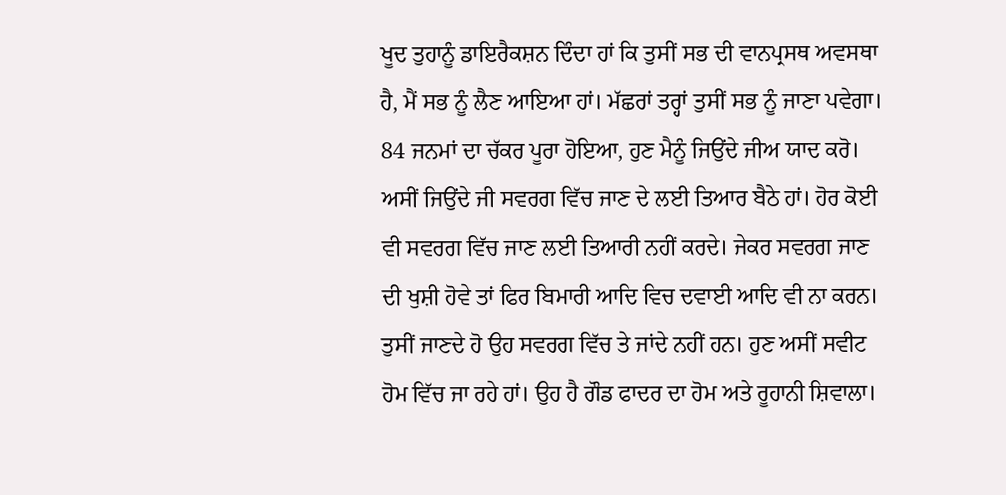ਖੂਦ ਤੁਹਾਨੂੰ ਡਾਇਰੈਕਸ਼ਨ ਦਿੰਦਾ ਹਾਂ ਕਿ ਤੁਸੀਂ ਸਭ ਦੀ ਵਾਨਪ੍ਰਸਥ ਅਵਸਥਾ ਹੈ, ਮੈਂ ਸਭ ਨੂੰ ਲੈਣ ਆਇਆ ਹਾਂ। ਮੱਛਰਾਂ ਤਰ੍ਹਾਂ ਤੁਸੀਂ ਸਭ ਨੂੰ ਜਾਣਾ ਪਵੇਗਾ। 84 ਜਨਮਾਂ ਦਾ ਚੱਕਰ ਪੂਰਾ ਹੋਇਆ, ਹੁਣ ਮੈਨੂੰ ਜਿਉਂਦੇ ਜੀਅ ਯਾਦ ਕਰੋ। ਅਸੀਂ ਜਿਉਂਦੇ ਜੀ ਸਵਰਗ ਵਿੱਚ ਜਾਣ ਦੇ ਲਈ ਤਿਆਰ ਬੈਠੇ ਹਾਂ। ਹੋਰ ਕੋਈ ਵੀ ਸਵਰਗ ਵਿੱਚ ਜਾਣ ਲਈ ਤਿਆਰੀ ਨਹੀਂ ਕਰਦੇ। ਜੇਕਰ ਸਵਰਗ ਜਾਣ ਦੀ ਖੁਸ਼ੀ ਹੋਵੇ ਤਾਂ ਫਿਰ ਬਿਮਾਰੀ ਆਦਿ ਵਿਚ ਦਵਾਈ ਆਦਿ ਵੀ ਨਾ ਕਰਨ। ਤੁਸੀਂ ਜਾਣਦੇ ਹੋ ਉਹ ਸਵਰਗ ਵਿੱਚ ਤੇ ਜਾਂਦੇ ਨਹੀਂ ਹਨ। ਹੁਣ ਅਸੀਂ ਸਵੀਟ ਹੋਮ ਵਿੱਚ ਜਾ ਰਹੇ ਹਾਂ। ਉਹ ਹੈ ਗੌਡ ਫਾਦਰ ਦਾ ਹੋਮ ਅਤੇ ਰੂਹਾਨੀ ਸ਼ਿਵਾਲਾ।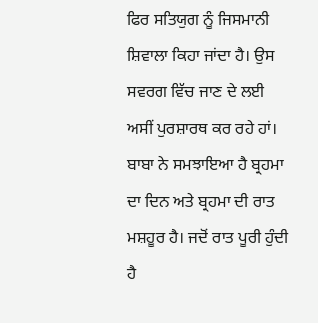ਫਿਰ ਸਤਿਯੁਗ ਨੂੰ ਜਿਸਮਾਨੀ ਸ਼ਿਵਾਲਾ ਕਿਹਾ ਜਾਂਦਾ ਹੈ। ਉਸ ਸਵਰਗ ਵਿੱਚ ਜਾਣ ਦੇ ਲਈ ਅਸੀਂ ਪੁਰਸ਼ਾਰਥ ਕਰ ਰਹੇ ਹਾਂ। ਬਾਬਾ ਨੇ ਸਮਝਾਇਆ ਹੈ ਬ੍ਰਹਮਾ ਦਾ ਦਿਨ ਅਤੇ ਬ੍ਰਹਮਾ ਦੀ ਰਾਤ ਮਸ਼ਹੂਰ ਹੈ। ਜਦੋਂ ਰਾਤ ਪੂਰੀ ਹੁੰਦੀ ਹੈ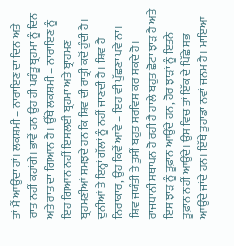ਤਾਂ ਮੈਂ ਆਉਂਦਾ ਹਾਂ। ਲਕਸ਼ਮੀ – ਨਾਰਾਇਣ ਦਾ ਦਿਨ ਅਤੇ ਰਾਤ ਨਹੀਂ ਕਹਾਂਗੇ। ਭਾਵੇਂ ਹਨ ਉਹ ਹੀ ਪਰੰਤੂ ਬ੍ਰਹਮਾ ਨੂੰ ਦਿਨ ਅਤੇ ਰਾਤ ਦਾ ਗਿਆਨ ਹੈ। ਉੱਥੇ ਲਕਸ਼ਮੀ – ਨਾਰਾਇਣ ਨੂੰ ਇਹ ਗਿਆਨ ਨਹੀਂ ਇਸਲਈ ਬ੍ਰਹਮਾ ਅਤੇ ਬ੍ਰਾਹਮਣ ਬ੍ਰਹਮਣੀਆਂ ਸਮਝਦੇ ਹਨ ਕਿ ਸ਼ਿਵ ਦੀ ਰਾਤ੍ਰੀ ਕਦੋਂ ਹੁੰਦੀ ਹੈ। ਦੁਨੀਆਂ ਤੇ ਇਨ੍ਹਾਂ ਗੱਲਾਂ ਨੂੰ ਨਹੀਂ ਜਾਣਦੀ ਹੈ। ਸ਼ਿਵ ਹੈ ਨਿਰਾਕਾਰ, ਉਹ ਕਿਵੇਂ ਆਵੇ – ਇਹ ਵੀ ਪੁੱਛਣਾ ਪਵੇ ਨਾ। ਸ਼ਿਵ ਜਯੰਤੀ ਤੇ ਤੁਸੀਂ ਬਹੁਤ ਸਰਵਿਸ ਕਰ ਸਕਦੇ ਹੋ। ਰਾਜਧਾਨੀ ਸਥਾਪਨ ਹੋ ਰਹੀ ਹੈ ਹਾਲੇ ਬਹੁਤ ਛੋਟਾ ਝਾੜ ਹੈ ਅਤੇ ਇਸ ਝਾੜ ਨੂੰ ਤੂਫ਼ਾਨ ਆਉਂਦੇ ਹਨ, ਹੋਰ ਝਾੜਾਂ ਨੂੰ ਇਤਨੇ ਤੂਫ਼ਾਨ ਨਹੀਂ ਆਉਂਦੇ। ਉਸ ਵਿਚ ਤਾਂ ਇੱਕ ਦੇ ਪਿੱਛੇ ਸਭ ਆਉਂਦੇ ਜਾਂਦੇ ਹਨ। ਇੱਥੇ ਤੁਹਾਡਾ ਨਵਾਂ ਜਨਮ ਹੈ। ਮਾਇਆ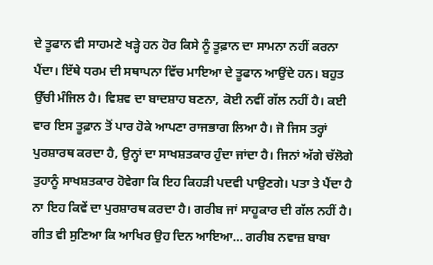ਦੇ ਤੂਫਾਨ ਵੀ ਸਾਹਮਣੇ ਖੜ੍ਹੇ ਹਨ ਹੋਰ ਕਿਸੇ ਨੂੰ ਤੂਫ਼ਾਨ ਦਾ ਸਾਮਨਾ ਨਹੀਂ ਕਰਨਾ ਪੈਂਦਾ। ਇੱਥੇ ਧਰਮ ਦੀ ਸਥਾਪਨਾ ਵਿੱਚ ਮਾਇਆ ਦੇ ਤੂਫਾਨ ਆਉਂਦੇ ਹਨ। ਬਹੁਤ ਉੱਚੀ ਮੰਜਿਲ ਹੈ। ਵਿਸ਼ਵ ਦਾ ਬਾਦਸ਼ਾਹ ਬਣਨਾ, ਕੋਈ ਨਵੀਂ ਗੱਲ ਨਹੀਂ ਹੈ। ਕਈ ਵਾਰ ਇਸ ਤੂਫ਼ਾਨ ਤੋਂ ਪਾਰ ਹੋਕੇ ਆਪਣਾ ਰਾਜਭਾਗ ਲਿਆ ਹੈ। ਜੋ ਜਿਸ ਤਰ੍ਹਾਂ ਪੁਰਸ਼ਾਰਥ ਕਰਦਾ ਹੈ, ਉਨ੍ਹਾਂ ਦਾ ਸਾਖਸ਼ਤਕਾਰ ਹੁੰਦਾ ਜਾਂਦਾ ਹੈ। ਜਿਨਾਂ ਅੱਗੇ ਚੱਲੋਗੇ ਤੁਹਾਨੂੰ ਸਾਖਸ਼ਤਕਾਰ ਹੋਵੇਗਾ ਕਿ ਇਹ ਕਿਹੜੀ ਪਦਵੀ ਪਾਉਣਗੇ। ਪਤਾ ਤੇ ਪੈਂਦਾ ਹੈ ਨਾ ਇਹ ਕਿਵੇਂ ਦਾ ਪੁਰਸ਼ਾਰਥ ਕਰਦਾ ਹੈ। ਗਰੀਬ ਜਾਂ ਸਾਹੂਕਾਰ ਦੀ ਗੱਲ ਨਹੀਂ ਹੈ। ਗੀਤ ਵੀ ਸੁਣਿਆ ਕਿ ਆਖਿਰ ਉਹ ਦਿਨ ਆਇਆ… ਗਰੀਬ ਨਵਾਜ਼ ਬਾਬਾ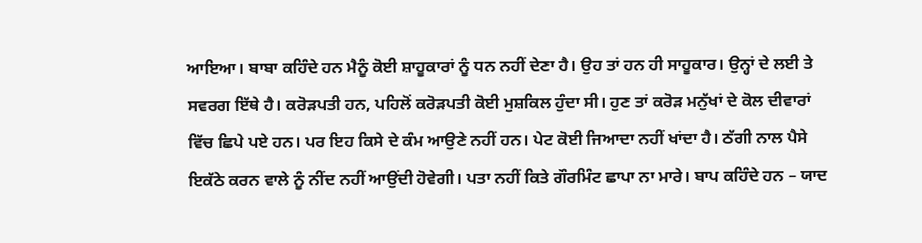ਆਇਆ। ਬਾਬਾ ਕਹਿੰਦੇ ਹਨ ਮੈਨੂੰ ਕੋਈ ਸ਼ਾਹੂਕਾਰਾਂ ਨੂੰ ਧਨ ਨਹੀਂ ਦੇਣਾ ਹੈ। ਉਹ ਤਾਂ ਹਨ ਹੀ ਸਾਹੂਕਾਰ। ਉਨ੍ਹਾਂ ਦੇ ਲਈ ਤੇ ਸਵਰਗ ਇੱਥੇ ਹੈ। ਕਰੋੜਪਤੀ ਹਨ, ਪਹਿਲੋਂ ਕਰੋੜਪਤੀ ਕੋਈ ਮੁਸ਼ਕਿਲ ਹੁੰਦਾ ਸੀ। ਹੁਣ ਤਾਂ ਕਰੋੜ ਮਨੁੱਖਾਂ ਦੇ ਕੋਲ ਦੀਵਾਰਾਂ ਵਿੱਚ ਛਿਪੇ ਪਏ ਹਨ। ਪਰ ਇਹ ਕਿਸੇ ਦੇ ਕੰਮ ਆਉਣੇ ਨਹੀਂ ਹਨ। ਪੇਟ ਕੋਈ ਜਿਆਦਾ ਨਹੀਂ ਖਾਂਦਾ ਹੈ। ਠੱਗੀ ਨਾਲ ਪੈਸੇ ਇਕੱਠੇ ਕਰਨ ਵਾਲੇ ਨੂੰ ਨੀਂਦ ਨਹੀਂ ਆਉਂਦੀ ਹੋਵੇਗੀ। ਪਤਾ ਨਹੀਂ ਕਿਤੇ ਗੌਰਮਿੰਟ ਛਾਪਾ ਨਾ ਮਾਰੇ। ਬਾਪ ਕਹਿੰਦੇ ਹਨ – ਯਾਦ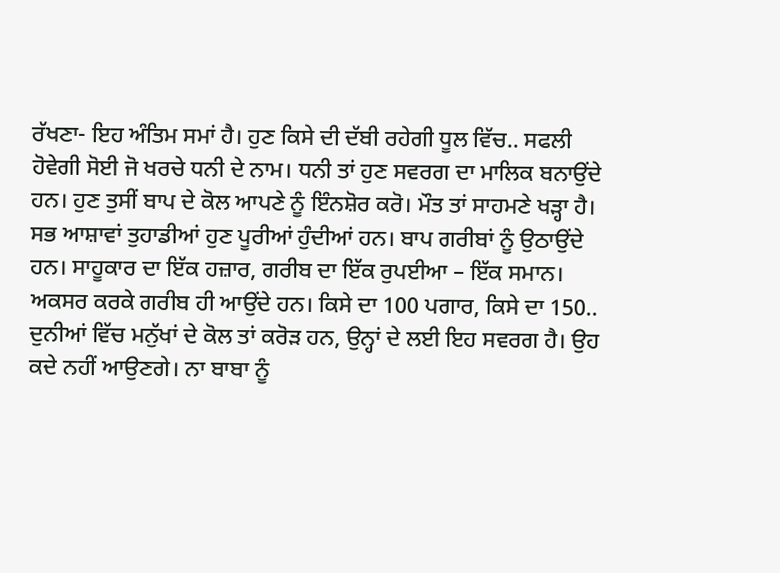ਰੱਖਣਾ- ਇਹ ਅੰਤਿਮ ਸਮਾਂ ਹੈ। ਹੁਣ ਕਿਸੇ ਦੀ ਦੱਬੀ ਰਹੇਗੀ ਧੂਲ ਵਿੱਚ.. ਸਫਲੀ ਹੋਵੇਗੀ ਸੋਈ ਜੋ ਖਰਚੇ ਧਨੀ ਦੇ ਨਾਮ। ਧਨੀ ਤਾਂ ਹੁਣ ਸਵਰਗ ਦਾ ਮਾਲਿਕ ਬਨਾਉਂਦੇ ਹਨ। ਹੁਣ ਤੁਸੀਂ ਬਾਪ ਦੇ ਕੋਲ ਆਪਣੇ ਨੂੰ ਇੰਨਸ਼ੋਰ ਕਰੋ। ਮੌਤ ਤਾਂ ਸਾਹਮਣੇ ਖੜ੍ਹਾ ਹੈ। ਸਭ ਆਸ਼ਾਵਾਂ ਤੁਹਾਡੀਆਂ ਹੁਣ ਪੂਰੀਆਂ ਹੁੰਦੀਆਂ ਹਨ। ਬਾਪ ਗਰੀਬਾਂ ਨੂੰ ਉਠਾਉਂਦੇ ਹਨ। ਸਾਹੂਕਾਰ ਦਾ ਇੱਕ ਹਜ਼ਾਰ, ਗਰੀਬ ਦਾ ਇੱਕ ਰੁਪਈਆ – ਇੱਕ ਸਮਾਨ। ਅਕਸਰ ਕਰਕੇ ਗਰੀਬ ਹੀ ਆਉਂਦੇ ਹਨ। ਕਿਸੇ ਦਾ 100 ਪਗਾਰ, ਕਿਸੇ ਦਾ 150.. ਦੁਨੀਆਂ ਵਿੱਚ ਮਨੁੱਖਾਂ ਦੇ ਕੋਲ ਤਾਂ ਕਰੋੜ ਹਨ, ਉਨ੍ਹਾਂ ਦੇ ਲਈ ਇਹ ਸਵਰਗ ਹੈ। ਉਹ ਕਦੇ ਨਹੀਂ ਆਉਣਗੇ। ਨਾ ਬਾਬਾ ਨੂੰ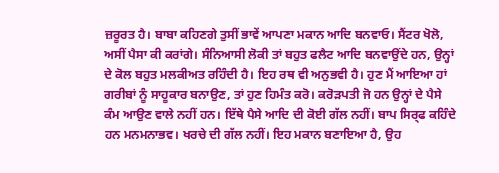ਜ਼ਰੂਰਤ ਹੈ। ਬਾਬਾ ਕਹਿਣਗੇ ਤੁਸੀਂ ਭਾਵੇਂ ਆਪਣਾ ਮਕਾਨ ਆਦਿ ਬਨਵਾਓ। ਸੈਂਟਰ ਖੋਲੋ, ਅਸੀਂ ਪੈਸਾ ਕੀ ਕਰਾਂਗੇ। ਸੰਨਿਆਸੀ ਲੋਕੀ ਤਾਂ ਬਹੁਤ ਫਲੈਟ ਆਦਿ ਬਨਵਾਉਂਦੇ ਹਨ, ਉਨ੍ਹਾਂ ਦੇ ਕੋਲ ਬਹੁਤ ਮਲਕੀਅਤ ਰਹਿੰਦੀ ਹੈ। ਇਹ ਰਥ ਵੀ ਅਨੁਭਵੀ ਹੈ। ਹੁਣ ਮੈਂ ਆਇਆ ਹਾਂ ਗਰੀਬਾਂ ਨੂੰ ਸਾਹੂਕਾਰ ਬਨਾਉਣ, ਤਾਂ ਹੁਣ ਹਿਮੰਤ ਕਰੋ। ਕਰੋੜਪਤੀ ਜੋ ਹਨ ਉਨ੍ਹਾਂ ਦੇ ਪੈਸੇ ਕੰਮ ਆਉਣ ਵਾਲੇ ਨਹੀਂ ਹਨ। ਇੱਥੇ ਪੈਸੇ ਆਦਿ ਦੀ ਕੋਈ ਗੱਲ ਨਹੀਂ। ਬਾਪ ਸਿਰ੍ਫ ਕਹਿੰਦੇ ਹਨ ਮਨਮਨਾਭਵ। ਖਰਚੇ ਦੀ ਗੱਲ ਨਹੀਂ। ਇਹ ਮਕਾਨ ਬਣਾਇਆ ਹੈ, ਉਹ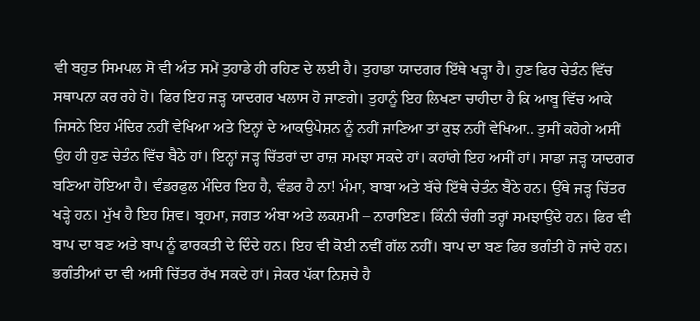ਵੀ ਬਹੁਤ ਸਿਮਪਲ ਸੋ ਵੀ ਅੰਤ ਸਮੇਂ ਤੁਹਾਡੇ ਹੀ ਰਹਿਣ ਦੇ ਲਈ ਹੈ। ਤੁਹਾਡਾ ਯਾਦਗਰ ਇੱਥੇ ਖੜ੍ਹਾ ਹੈ। ਹੁਣ ਫਿਰ ਚੇਤੰਨ ਵਿੱਚ ਸਥਾਪਨਾ ਕਰ ਰਹੇ ਹੋ। ਫਿਰ ਇਹ ਜੜ੍ਹ ਯਾਦਗਰ ਖਲਾਸ ਹੋ ਜਾਣਗੇ। ਤੁਹਾਨੂੰ ਇਹ ਲਿਖਣਾ ਚਾਹੀਦਾ ਹੈ ਕਿ ਆਬੂ ਵਿੱਚ ਆਕੇ ਜਿਸਨੇ ਇਹ ਮੰਦਿਰ ਨਹੀਂ ਵੇਖਿਆ ਅਤੇ ਇਨ੍ਹਾਂ ਦੇ ਆਕਉਪੇਸ਼ਨ ਨੂੰ ਨਹੀਂ ਜਾਣਿਆ ਤਾਂ ਕੁਝ ਨਹੀਂ ਵੇਖਿਆ.. ਤੁਸੀਂ ਕਹੋਗੇ ਅਸੀਂ ਉਹ ਹੀ ਹੁਣ ਚੇਤੰਨ ਵਿੱਚ ਬੈਠੇ ਹਾਂ। ਇਨ੍ਹਾਂ ਜੜ੍ਹ ਚਿੱਤਰਾਂ ਦਾ ਰਾਜ਼ ਸਮਝਾ ਸਕਦੇ ਹਾਂ। ਕਹਾਂਗੇ ਇਹ ਅਸੀਂ ਹਾਂ। ਸਾਡਾ ਜੜ੍ਹ ਯਾਦਗਰ ਬਣਿਆ ਹੋਇਆ ਹੈ। ਵੰਡਰਫੁਲ ਮੰਦਿਰ ਇਹ ਹੈ, ਵੰਡਰ ਹੈ ਨਾ! ਮੰਮਾ, ਬਾਬਾ ਅਤੇ ਬੱਚੇ ਇੱਥੇ ਚੇਤੰਨ ਬੈਠੇ ਹਨ। ਉੱਥੇ ਜੜ੍ਹ ਚਿੱਤਰ ਖੜ੍ਹੇ ਹਨ। ਮੁੱਖ ਹੈ ਇਹ ਸ਼ਿਵ। ਬ੍ਰਹਮਾ, ਜਗਤ ਅੰਬਾ ਅਤੇ ਲਕਸ਼ਮੀ – ਨਾਰਾਇਣ। ਕਿੰਨੀ ਚੰਗੀ ਤਰ੍ਹਾਂ ਸਮਝਾਉਂਦੇ ਹਨ। ਫਿਰ ਵੀ ਬਾਪ ਦਾ ਬਣ ਅਤੇ ਬਾਪ ਨੂੰ ਫਾਰਕਤੀ ਦੇ ਦਿੰਦੇ ਹਨ। ਇਹ ਵੀ ਕੋਈ ਨਵੀਂ ਗੱਲ ਨਹੀਂ। ਬਾਪ ਦਾ ਬਣ ਫਿਰ ਭਗੰਤੀ ਹੋ ਜਾਂਦੇ ਹਨ। ਭਗੰਤੀਆਂ ਦਾ ਵੀ ਅਸੀਂ ਚਿੱਤਰ ਰੱਖ ਸਕਦੇ ਹਾਂ। ਜੇਕਰ ਪੱਕਾ ਨਿਸ਼ਚੇ ਹੈ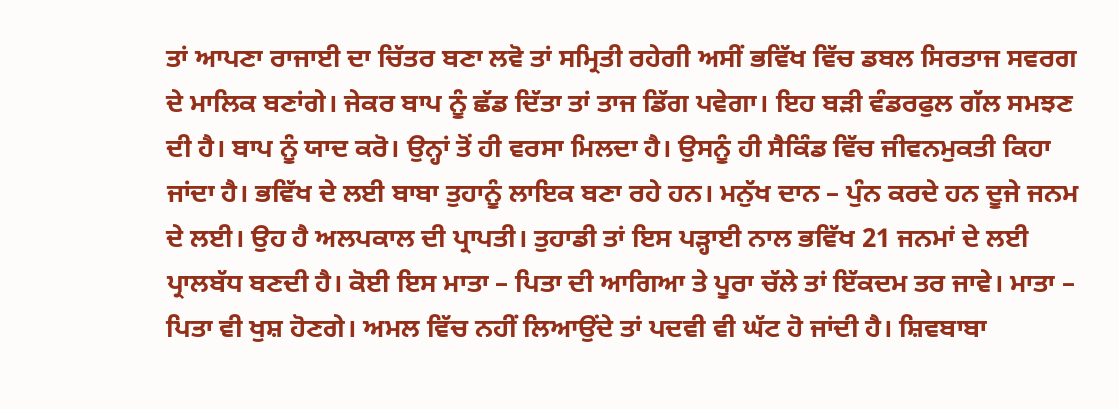ਤਾਂ ਆਪਣਾ ਰਾਜਾਈ ਦਾ ਚਿੱਤਰ ਬਣਾ ਲਵੋ ਤਾਂ ਸਮ੍ਰਿਤੀ ਰਹੇਗੀ ਅਸੀਂ ਭਵਿੱਖ ਵਿੱਚ ਡਬਲ ਸਿਰਤਾਜ ਸਵਰਗ ਦੇ ਮਾਲਿਕ ਬਣਾਂਗੇ। ਜੇਕਰ ਬਾਪ ਨੂੰ ਛੱਡ ਦਿੱਤਾ ਤਾਂ ਤਾਜ ਡਿੱਗ ਪਵੇਗਾ। ਇਹ ਬੜੀ ਵੰਡਰਫੁਲ ਗੱਲ ਸਮਝਣ ਦੀ ਹੈ। ਬਾਪ ਨੂੰ ਯਾਦ ਕਰੋ। ਉਨ੍ਹਾਂ ਤੋਂ ਹੀ ਵਰਸਾ ਮਿਲਦਾ ਹੈ। ਉਸਨੂੰ ਹੀ ਸੈਕਿੰਡ ਵਿੱਚ ਜੀਵਨਮੁਕਤੀ ਕਿਹਾ ਜਾਂਦਾ ਹੈ। ਭਵਿੱਖ ਦੇ ਲਈ ਬਾਬਾ ਤੁਹਾਨੂੰ ਲਾਇਕ ਬਣਾ ਰਹੇ ਹਨ। ਮਨੁੱਖ ਦਾਨ – ਪੁੰਨ ਕਰਦੇ ਹਨ ਦੂਜੇ ਜਨਮ ਦੇ ਲਈ। ਉਹ ਹੈ ਅਲਪਕਾਲ ਦੀ ਪ੍ਰਾਪਤੀ। ਤੁਹਾਡੀ ਤਾਂ ਇਸ ਪੜ੍ਹਾਈ ਨਾਲ ਭਵਿੱਖ 21 ਜਨਮਾਂ ਦੇ ਲਈ ਪ੍ਰਾਲਬੱਧ ਬਣਦੀ ਹੈ। ਕੋਈ ਇਸ ਮਾਤਾ – ਪਿਤਾ ਦੀ ਆਗਿਆ ਤੇ ਪੂਰਾ ਚੱਲੇ ਤਾਂ ਇੱਕਦਮ ਤਰ ਜਾਵੇ। ਮਾਤਾ – ਪਿਤਾ ਵੀ ਖੁਸ਼ ਹੋਣਗੇ। ਅਮਲ ਵਿੱਚ ਨਹੀਂ ਲਿਆਉਂਦੇ ਤਾਂ ਪਦਵੀ ਵੀ ਘੱਟ ਹੋ ਜਾਂਦੀ ਹੈ। ਸ਼ਿਵਬਾਬਾ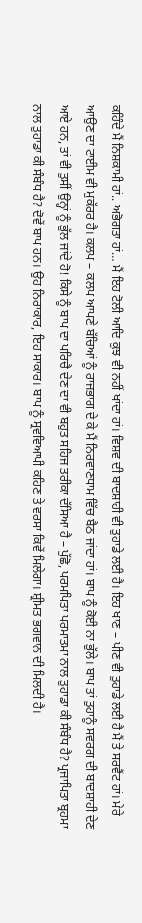ਕਹਿੰਦੇ ਮੈਂ ਨਿਸ਼ਕਾਮੀ ਹਾਂ.. ਅਭੋਗਤਾ ਹਾਂ… ਮੈਂ ਇਹ ਟੋਲੀ ਆਦਿ ਕੁਝ ਵੀ ਨਹੀਂ ਖਾਂਦਾ ਹਾਂ। ਵਿਸ਼ਵ ਦੀ ਬਾਦਸ਼ਾਹੀ ਵੀ ਤੁਹਾਡੇ ਲਈ ਹੈ। ਇਹ ਖਾਣ – ਪੀਣ ਵੀ ਤੁਹਾਡੇ ਲਈ ਹੈ ਮੈਂ ਤੇ ਸਰਵੈਂਟ ਹਾਂ। ਮੇਰੇ ਆਉਣ ਦਾ ਟਾਈਮ ਵੀ ਮੁਕੱਰਰ ਹੈ। ਕਲਪ – ਕਲਪ ਆਪਣੇ ਬੱਚਿਆਂ ਨੂੰ ਰਾਜਭਾਗ ਦੇ ਕੇ ਮੈਂ ਨਿਰਵਾਣਧਾਮ ਵਿੱਚ ਬੈਠ ਜਾਂਦਾ ਹਾਂ। ਬਾਪ ਨੂੰ ਕੋਈ ਨਾ ਭੁੱਲੇ। ਬਾਪ ਤਾਂ ਤੁਹਾਨੂੰ ਸਵਰਗ ਦੀ ਬਾਦਸ਼ਾਹੀ ਦੇਣ ਆਏ ਹਨ, ਤਾਂ ਵੀ ਤੁਸੀਂ ਉਨ੍ਹਾਂ ਨੂੰ ਭੁੱਲ ਜਾਂਦੇ ਹੋ! ਕਿਸੇ ਨੂੰ ਬਾਪ ਦਾ ਪਰਿਚੈ ਦੇਣ ਦਾ ਵੀ ਬਹੁਤ ਸਹਿਜ ਤਰੀਕਾ ਦੱਸਿਆ ਹੈ – ਪੁੱਛੋ, ਪਰਮਪਿਤਾ ਪਰਮਾਤਮਾ ਨਾਲ ਤੁਹਾਡਾ ਕੀ ਸੰਬੰਧ ਹੈ? ਪ੍ਰਜਾਪਿਤਾ ਬ੍ਰਹਮਾ ਨਾਲ ਤੁਹਾਡਾ ਕੀ ਸੰਬੰਧ ਹੈ? ਦੋਵੇਂ ਬਾਪ ਹਨ। ਉਹ ਨਿਰਾਕਾਰ, ਇਹ ਸਾਕਾਰ। ਬਾਪ ਨੂੰ ਸ੍ਰਵਵਿਆਪੀ ਕਹਿਣ ਤੇ ਵਰਸਾ ਕਿਵੇਂ ਮਿਲੇਗਾ। ਸ਼੍ਰੀਮਤ ਭਗਵਾਨ ਦੀ ਮਿਲਦੀ ਹੈ।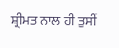ਸ਼੍ਰੀਮਤ ਨਾਲ ਹੀ ਤੁਸੀਂ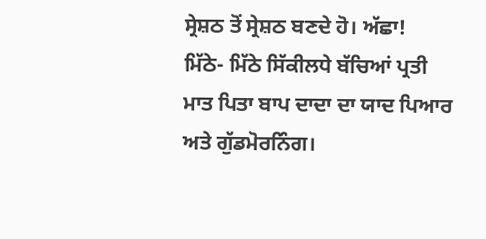ਸ੍ਰੇਸ਼ਠ ਤੋਂ ਸ੍ਰੇਸ਼ਠ ਬਣਦੇ ਹੋ। ਅੱਛਾ!
ਮਿੱਠੇ- ਮਿੱਠੇ ਸਿੱਕੀਲਧੇ ਬੱਚਿਆਂ ਪ੍ਰਤੀ ਮਾਤ ਪਿਤਾ ਬਾਪ ਦਾਦਾ ਦਾ ਯਾਦ ਪਿਆਰ ਅਤੇ ਗੁੱਡਮੋਰਨਿੰਗ।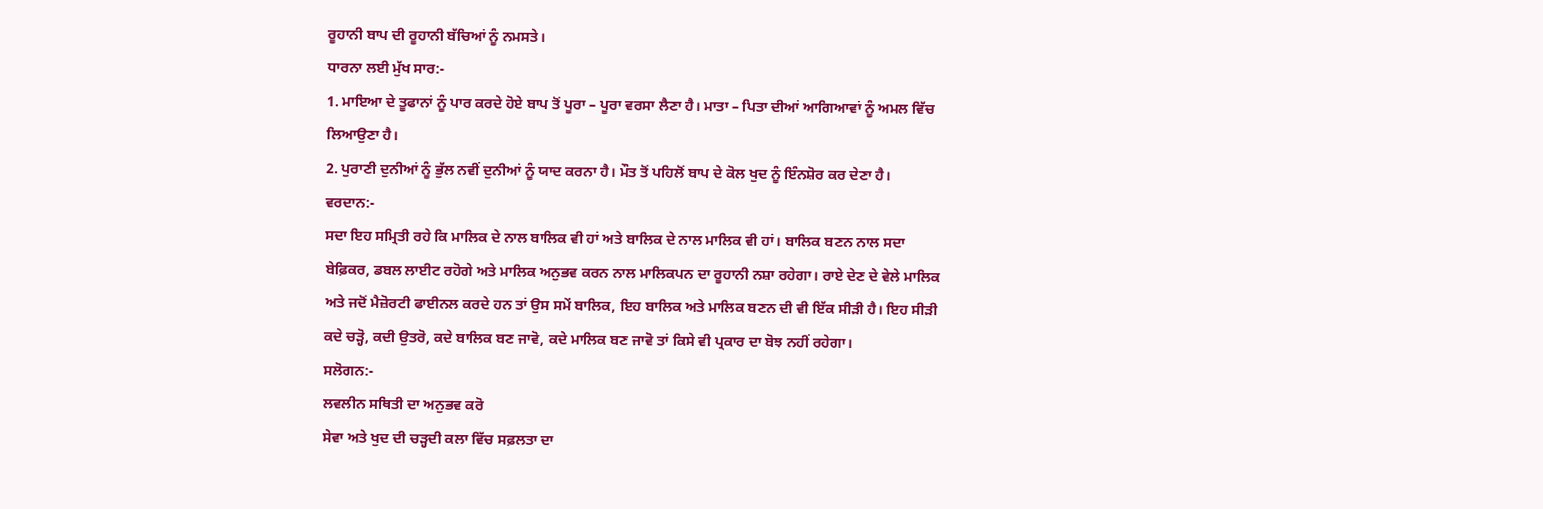ਰੂਹਾਨੀ ਬਾਪ ਦੀ ਰੂਹਾਨੀ ਬੱਚਿਆਂ ਨੂੰ ਨਮਸਤੇ।
ਧਾਰਨਾ ਲਈ ਮੁੱਖ ਸਾਰ:-
1. ਮਾਇਆ ਦੇ ਤੂਫਾਨਾਂ ਨੂੰ ਪਾਰ ਕਰਦੇ ਹੋਏ ਬਾਪ ਤੋਂ ਪੂਰਾ – ਪੂਰਾ ਵਰਸਾ ਲੈਣਾ ਹੈ। ਮਾਤਾ – ਪਿਤਾ ਦੀਆਂ ਆਗਿਆਵਾਂ ਨੂੰ ਅਮਲ ਵਿੱਚ ਲਿਆਉਣਾ ਹੈ।
2. ਪੁਰਾਣੀ ਦੁਨੀਆਂ ਨੂੰ ਭੁੱਲ ਨਵੀਂ ਦੁਨੀਆਂ ਨੂੰ ਯਾਦ ਕਰਨਾ ਹੈ। ਮੌਤ ਤੋਂ ਪਹਿਲੋਂ ਬਾਪ ਦੇ ਕੋਲ ਖੁਦ ਨੂੰ ਇੰਨਸ਼ੋਰ ਕਰ ਦੇਣਾ ਹੈ।
ਵਰਦਾਨ:-
ਸਦਾ ਇਹ ਸਮ੍ਰਿਤੀ ਰਹੇ ਕਿ ਮਾਲਿਕ ਦੇ ਨਾਲ ਬਾਲਿਕ ਵੀ ਹਾਂ ਅਤੇ ਬਾਲਿਕ ਦੇ ਨਾਲ ਮਾਲਿਕ ਵੀ ਹਾਂ। ਬਾਲਿਕ ਬਣਨ ਨਾਲ ਸਦਾ ਬੇਫ਼ਿਕਰ, ਡਬਲ ਲਾਈਟ ਰਹੋਗੇ ਅਤੇ ਮਾਲਿਕ ਅਨੁਭਵ ਕਰਨ ਨਾਲ ਮਾਲਿਕਪਨ ਦਾ ਰੂਹਾਨੀ ਨਸ਼ਾ ਰਹੇਗਾ। ਰਾਏ ਦੇਣ ਦੇ ਵੇਲੇ ਮਾਲਿਕ ਅਤੇ ਜਦੋਂ ਮੈਜ਼ੋਰਟੀ ਫਾਈਨਲ ਕਰਦੇ ਹਨ ਤਾਂ ਉਸ ਸਮੇਂ ਬਾਲਿਕ, ਇਹ ਬਾਲਿਕ ਅਤੇ ਮਾਲਿਕ ਬਣਨ ਦੀ ਵੀ ਇੱਕ ਸੀੜੀ ਹੈ। ਇਹ ਸੀੜੀ ਕਦੇ ਚੜ੍ਹੋ, ਕਦੀ ਉਤਰੋ, ਕਦੇ ਬਾਲਿਕ ਬਣ ਜਾਵੋ, ਕਦੇ ਮਾਲਿਕ ਬਣ ਜਾਵੋ ਤਾਂ ਕਿਸੇ ਵੀ ਪ੍ਰਕਾਰ ਦਾ ਬੋਝ ਨਹੀਂ ਰਹੇਗਾ।
ਸਲੋਗਨ:-
ਲਵਲੀਨ ਸਥਿਤੀ ਦਾ ਅਨੁਭਵ ਕਰੋ
ਸੇਵਾ ਅਤੇ ਖੁਦ ਦੀ ਚੜ੍ਹਦੀ ਕਲਾ ਵਿੱਚ ਸਫ਼ਲਤਾ ਦਾ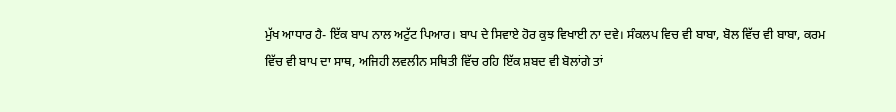ਮੁੱਖ ਆਧਾਰ ਹੈ- ਇੱਕ ਬਾਪ ਨਾਲ ਅਟੁੱਟ ਪਿਆਰ। ਬਾਪ ਦੇ ਸਿਵਾਏ ਹੋਰ ਕੁਝ ਵਿਖਾਈ ਨਾ ਦਵੇ। ਸੰਕਲਪ ਵਿਚ ਵੀ ਬਾਬਾ, ਬੋਲ ਵਿੱਚ ਵੀ ਬਾਬਾ, ਕਰਮ ਵਿੱਚ ਵੀ ਬਾਪ ਦਾ ਸਾਥ, ਅਜਿਹੀ ਲਵਲੀਨ ਸਥਿਤੀ ਵਿੱਚ ਰਹਿ ਇੱਕ ਸ਼ਬਦ ਵੀ ਬੋਲਾਂਗੇ ਤਾਂ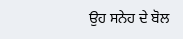ਉਹ ਸਨੇਹ ਦੇ ਬੋਲ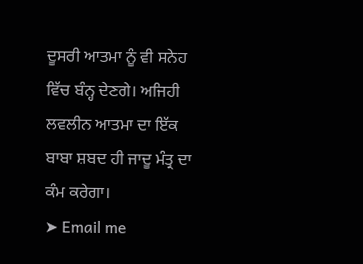ਦੂਸਰੀ ਆਤਮਾ ਨੂੰ ਵੀ ਸਨੇਹ ਵਿੱਚ ਬੰਨ੍ਹ ਦੇਣਗੇ। ਅਜਿਹੀ ਲਵਲੀਨ ਆਤਮਾ ਦਾ ਇੱਕ ਬਾਬਾ ਸ਼ਬਦ ਹੀ ਜਾਦੂ ਮੰਤ੍ਰ ਦਾ ਕੰਮ ਕਰੇਗਾ।
➤ Email me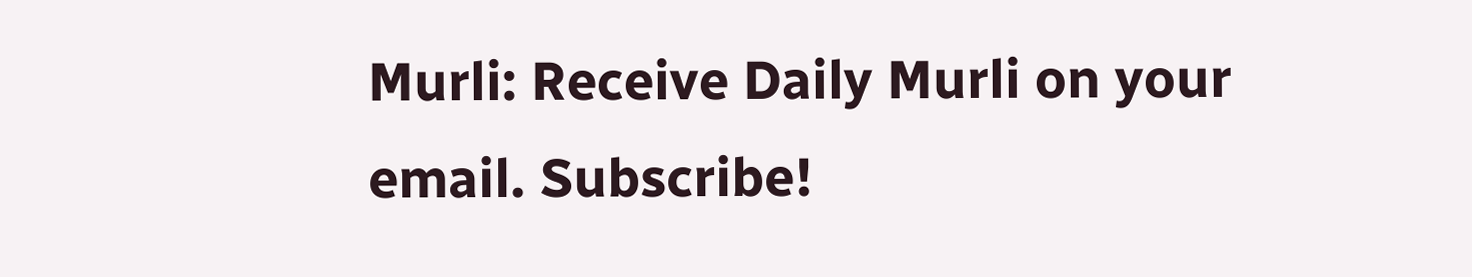Murli: Receive Daily Murli on your email. Subscribe!